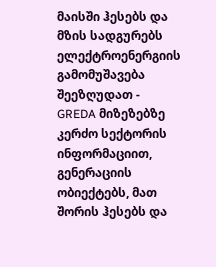მაისში ჰესებს და მზის სადგურებს ელექტროენერგიის გამომუშავება შეეზღუდათ - GREDA მიზეზებზე
კერძო სექტორის ინფორმაციით, გენერაციის ობიექტებს, მათ შორის ჰესებს და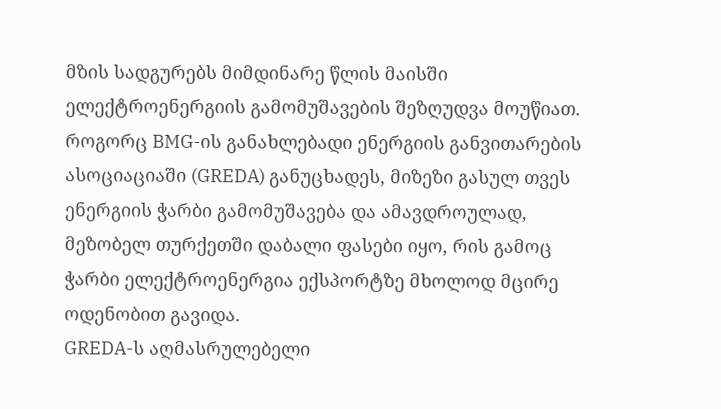მზის სადგურებს მიმდინარე წლის მაისში ელექტროენერგიის გამომუშავების შეზღუდვა მოუწიათ.
როგორც BMG-ის განახლებადი ენერგიის განვითარების ასოციაციაში (GREDA) განუცხადეს, მიზეზი გასულ თვეს ენერგიის ჭარბი გამომუშავება და ამავდროულად, მეზობელ თურქეთში დაბალი ფასები იყო, რის გამოც ჭარბი ელექტროენერგია ექსპორტზე მხოლოდ მცირე ოდენობით გავიდა.
GREDA-ს აღმასრულებელი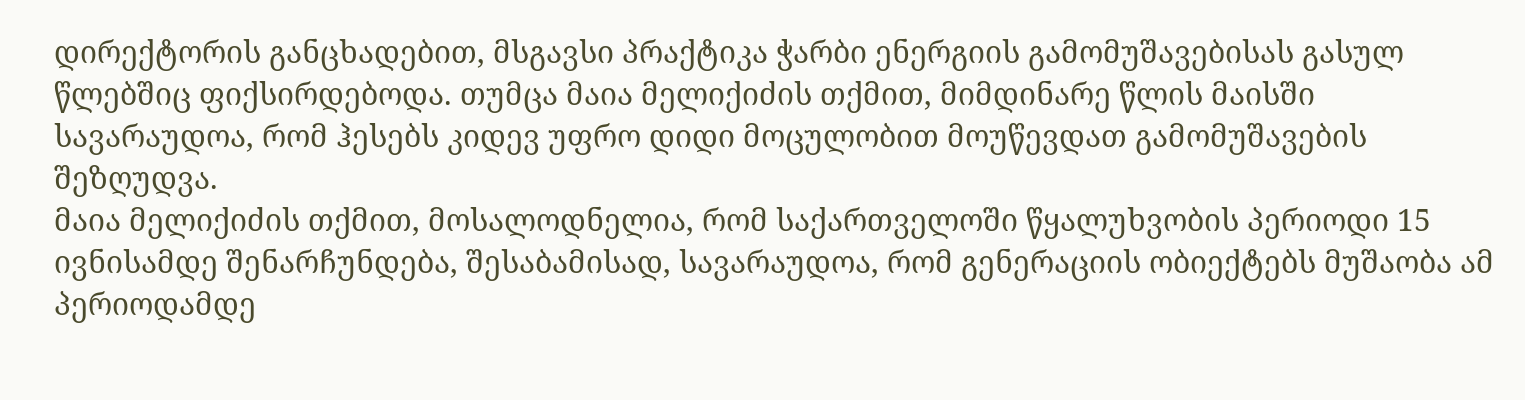დირექტორის განცხადებით, მსგავსი პრაქტიკა ჭარბი ენერგიის გამომუშავებისას გასულ წლებშიც ფიქსირდებოდა. თუმცა მაია მელიქიძის თქმით, მიმდინარე წლის მაისში სავარაუდოა, რომ ჰესებს კიდევ უფრო დიდი მოცულობით მოუწევდათ გამომუშავების შეზღუდვა.
მაია მელიქიძის თქმით, მოსალოდნელია, რომ საქართველოში წყალუხვობის პერიოდი 15 ივნისამდე შენარჩუნდება, შესაბამისად, სავარაუდოა, რომ გენერაციის ობიექტებს მუშაობა ამ პერიოდამდე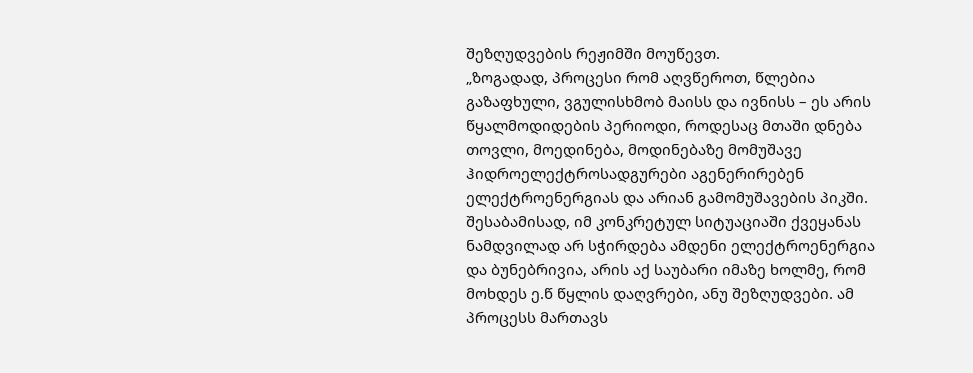შეზღუდვების რეჟიმში მოუწევთ.
„ზოგადად, პროცესი რომ აღვწეროთ, წლებია გაზაფხული, ვგულისხმობ მაისს და ივნისს – ეს არის წყალმოდიდების პერიოდი, როდესაც მთაში დნება თოვლი, მოედინება, მოდინებაზე მომუშავე ჰიდროელექტროსადგურები აგენერირებენ ელექტროენერგიას და არიან გამომუშავების პიკში. შესაბამისად, იმ კონკრეტულ სიტუაციაში ქვეყანას ნამდვილად არ სჭირდება ამდენი ელექტროენერგია და ბუნებრივია, არის აქ საუბარი იმაზე ხოლმე, რომ მოხდეს ე.წ წყლის დაღვრები, ანუ შეზღუდვები. ამ პროცესს მართავს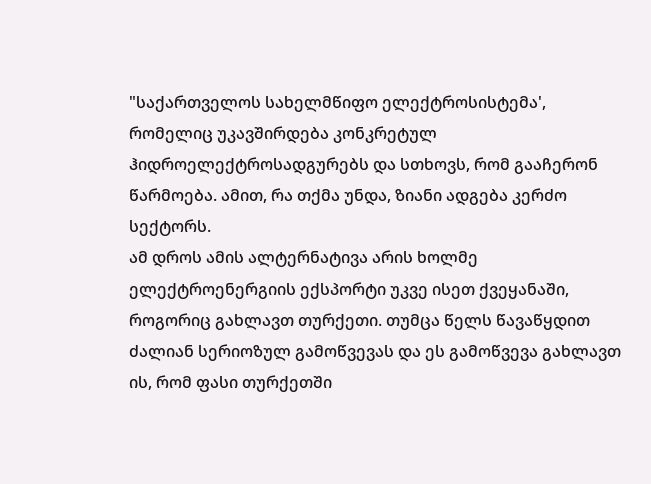"საქართველოს სახელმწიფო ელექტროსისტემა', რომელიც უკავშირდება კონკრეტულ ჰიდროელექტროსადგურებს და სთხოვს, რომ გააჩერონ წარმოება. ამით, რა თქმა უნდა, ზიანი ადგება კერძო სექტორს.
ამ დროს ამის ალტერნატივა არის ხოლმე ელექტროენერგიის ექსპორტი უკვე ისეთ ქვეყანაში, როგორიც გახლავთ თურქეთი. თუმცა წელს წავაწყდით ძალიან სერიოზულ გამოწვევას და ეს გამოწვევა გახლავთ ის, რომ ფასი თურქეთში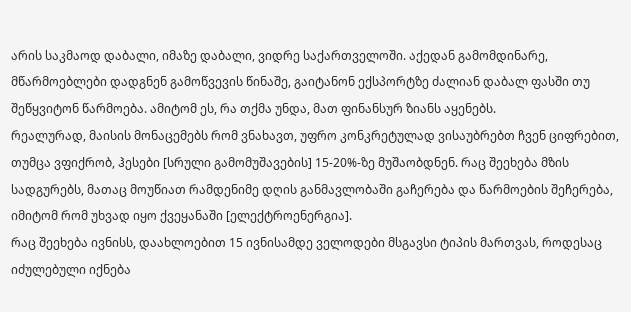არის საკმაოდ დაბალი, იმაზე დაბალი, ვიდრე საქართველოში. აქედან გამომდინარე, მწარმოებლები დადგნენ გამოწვევის წინაშე, გაიტანონ ექსპორტზე ძალიან დაბალ ფასში თუ შეწყვიტონ წარმოება. ამიტომ ეს, რა თქმა უნდა, მათ ფინანსურ ზიანს აყენებს.
რეალურად, მაისის მონაცემებს რომ ვნახავთ, უფრო კონკრეტულად ვისაუბრებთ ჩვენ ციფრებით, თუმცა ვფიქრობ, ჰესები [სრული გამომუშავების] 15-20%-ზე მუშაობდნენ. რაც შეეხება მზის სადგურებს, მათაც მოუწიათ რამდენიმე დღის განმავლობაში გაჩერება და წარმოების შეჩერება, იმიტომ რომ უხვად იყო ქვეყანაში [ელექტროენერგია].
რაც შეეხება ივნისს, დაახლოებით 15 ივნისამდე ველოდები მსგავსი ტიპის მართვას, როდესაც იძულებული იქნება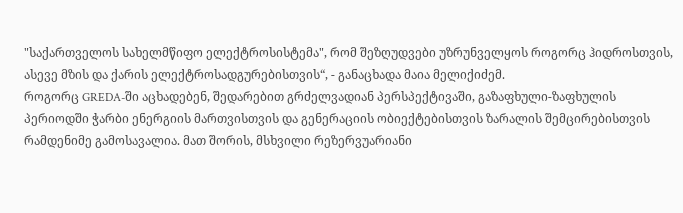"საქართველოს სახელმწიფო ელექტროსისტემა", რომ შეზღუდვები უზრუნველყოს როგორც ჰიდროსთვის, ასევე მზის და ქარის ელექტროსადგურებისთვის“, - განაცხადა მაია მელიქიძემ.
როგორც GREDA-ში აცხადებენ, შედარებით გრძელვადიან პერსპექტივაში, გაზაფხული-ზაფხულის პერიოდში ჭარბი ენერგიის მართვისთვის და გენერაციის ობიექტებისთვის ზარალის შემცირებისთვის რამდენიმე გამოსავალია. მათ შორის, მსხვილი რეზერვუარიანი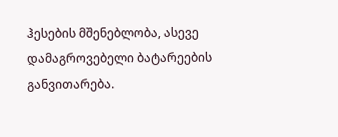ჰესების მშენებლობა, ასევე დამაგროვებელი ბატარეების განვითარება.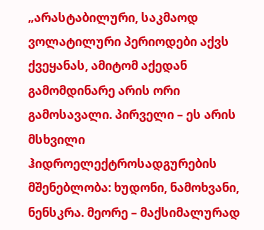„არასტაბილური, საკმაოდ ვოლატილური პერიოდები აქვს ქვეყანას, ამიტომ აქედან გამომდინარე არის ორი გამოსავალი. პირველი – ეს არის მსხვილი ჰიდროელექტროსადგურების მშენებლობა: ხუდონი, ნამოხვანი, ნენსკრა. მეორე – მაქსიმალურად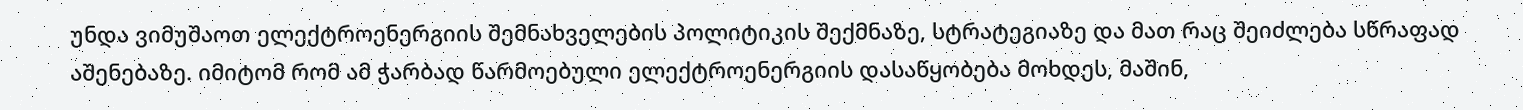უნდა ვიმუშაოთ ელექტროენერგიის შემნახველების პოლიტიკის შექმნაზე, სტრატეგიაზე და მათ რაც შეიძლება სწრაფად აშენებაზე. იმიტომ რომ ამ ჭარბად წარმოებული ელექტროენერგიის დასაწყობება მოხდეს, მაშინ,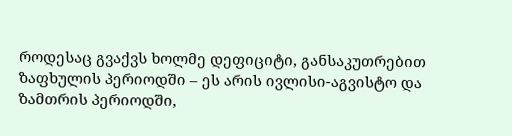როდესაც გვაქვს ხოლმე დეფიციტი, განსაკუთრებით ზაფხულის პერიოდში – ეს არის ივლისი-აგვისტო და ზამთრის პერიოდში,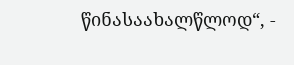წინასაახალწლოდ“, -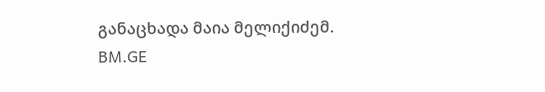განაცხადა მაია მელიქიძემ.
BM.GE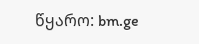წყარო: bm.ge